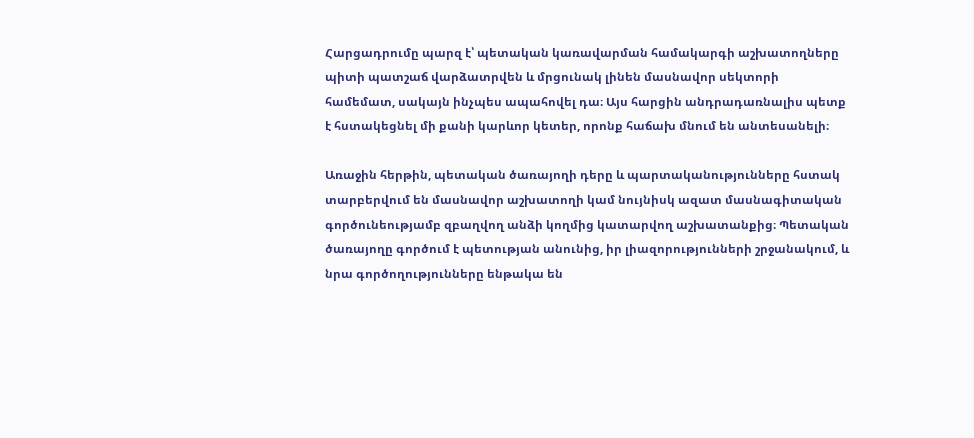Հարցադրումը պարզ է՝ պետական կառավարման համակարգի աշխատողները պիտի պատշաճ վարձատրվեն և մրցունակ լինեն մասնավոր սեկտորի համեմատ, սակայն ինչպես ապահովել դա։ Այս հարցին անդրադառնալիս պետք է հստակեցնել մի քանի կարևոր կետեր, որոնք հաճախ մնում են անտեսանելի։

Առաջին հերթին, պետական ծառայողի դերը և պարտականությունները հստակ տարբերվում են մասնավոր աշխատողի կամ նույնիսկ ազատ մասնագիտական գործունեությամբ զբաղվող անձի կողմից կատարվող աշխատանքից։ Պետական ծառայողը գործում է պետության անունից, իր լիազորությունների շրջանակում, և նրա գործողությունները ենթակա են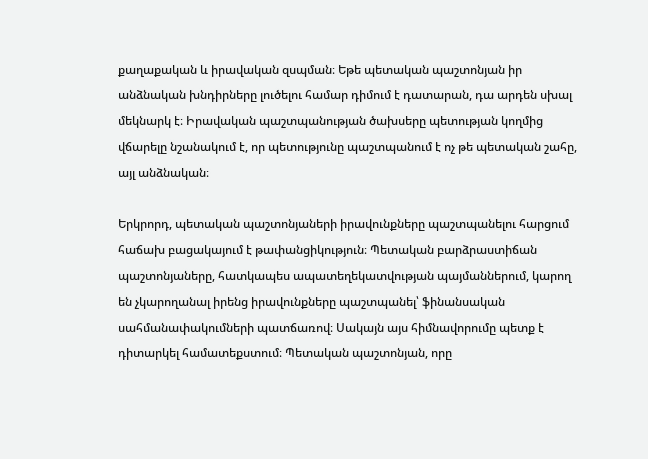քաղաքական և իրավական զսպման։ Եթե պետական պաշտոնյան իր անձնական խնդիրները լուծելու համար դիմում է դատարան, դա արդեն սխալ մեկնարկ է։ Իրավական պաշտպանության ծախսերը պետության կողմից վճարելը նշանակում է, որ պետությունը պաշտպանում է ոչ թե պետական շահը, այլ անձնական։

Երկրորդ, պետական պաշտոնյաների իրավունքները պաշտպանելու հարցում հաճախ բացակայում է թափանցիկություն։ Պետական բարձրաստիճան պաշտոնյաները, հատկապես ապատեղեկատվության պայմաններում, կարող են չկարողանալ իրենց իրավունքները պաշտպանել՝ ֆինանսական սահմանափակումների պատճառով։ Սակայն այս հիմնավորումը պետք է դիտարկել համատեքստում։ Պետական պաշտոնյան, որը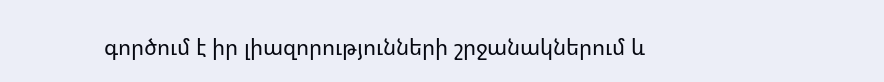գործում է իր լիազորությունների շրջանակներում և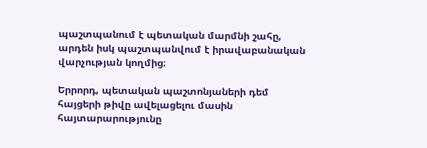պաշտպանում է պետական մարմնի շահը, արդեն իսկ պաշտպանվում է իրավաբանական վարչության կողմից։

Երրորդ, պետական պաշտոնյաների դեմ հայցերի թիվը ավելացելու մասին հայտարարությունը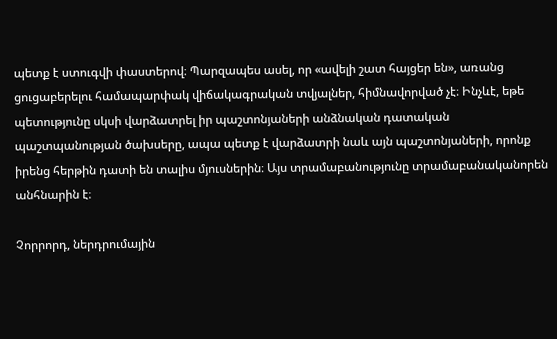պետք է ստուգվի փաստերով։ Պարզապես ասել, որ «ավելի շատ հայցեր են», առանց ցուցաբերելու համապարփակ վիճակագրական տվյալներ, հիմնավորված չէ։ Ինչևէ, եթե պետությունը սկսի վարձատրել իր պաշտոնյաների անձնական դատական պաշտպանության ծախսերը, ապա պետք է վարձատրի նաև այն պաշտոնյաների, որոնք իրենց հերթին դատի են տալիս մյուսներին։ Այս տրամաբանությունը տրամաբանականորեն անհնարին է։

Չորրորդ, ներդրումային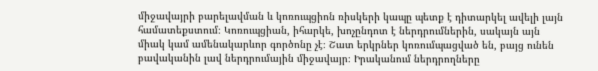միջավայրի բարելավման և կոռուպցիոն ռիսկերի կապը պետք է դիտարկել ավելի լայն համատեքստում։ Կոռուպցիան, իհարկե, խոչընդոտ է ներդրումներին, սակայն այն միակ կամ ամենակարևոր գործոնը չէ։ Շատ երկրներ կոռումպացված են, բայց ունեն բավականին լավ ներդրումային միջավայր։ Իրականում ներդրողները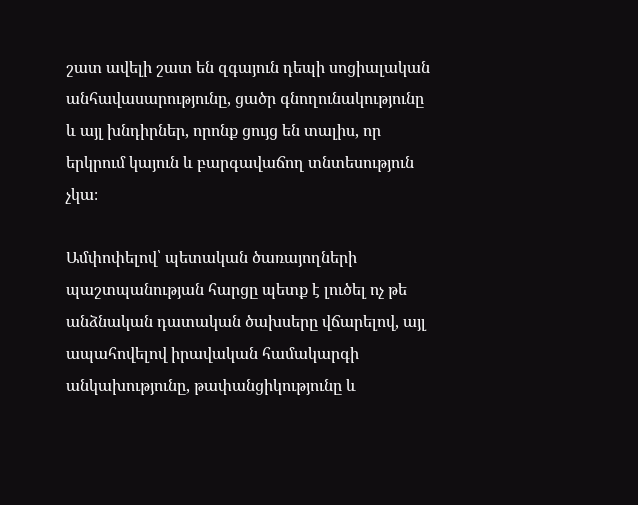շատ ավելի շատ են զգայուն դեպի սոցիալական անհավասարությունը, ցածր գնողունակությունը և այլ խնդիրներ, որոնք ցույց են տալիս, որ երկրում կայուն և բարգավաճող տնտեսություն չկա։

Ամփոփելով՝ պետական ծառայողների պաշտպանության հարցը պետք է լուծել ոչ թե անձնական դատական ծախսերը վճարելով, այլ ապահովելով իրավական համակարգի անկախությունը, թափանցիկությունը և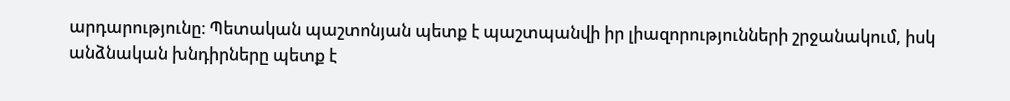արդարությունը։ Պետական պաշտոնյան պետք է պաշտպանվի իր լիազորությունների շրջանակում, իսկ անձնական խնդիրները պետք է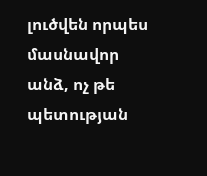լուծվեն որպես մասնավոր անձ, ոչ թե պետության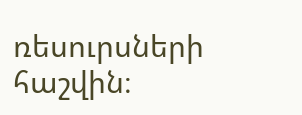ռեսուրսների հաշվին։